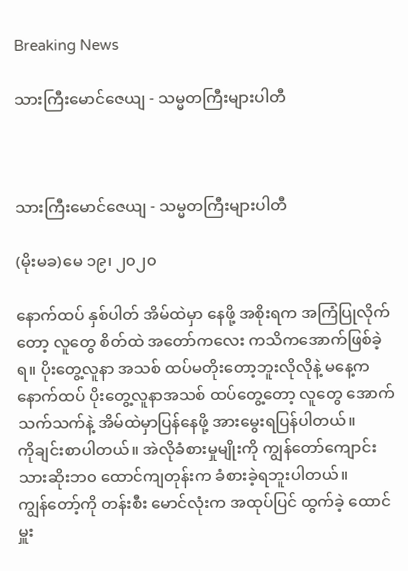Breaking News

သားကြီးမောင်ဇေယျ - သမ္မတကြီးများပါတီ



သားကြီးမောင်ဇေယျ - သမ္မတကြီးများပါတီ

(မိုးမခ)မေ ၁၉၊ ၂၀၂၀

နောက်ထပ် နှစ်ပါတ် အိမ်ထဲမှာ နေဖို့ အစိုးရက အကြံပြုလိုက်တော့ လူတွေ စိတ်ထဲ အတော်ကလေး ကသိကအောက်ဖြစ်ခဲ့ရ။ ပိုးတွေ့လူနာ အသစ် ထပ်မတိုးတော့ဘူးလိုလိုနဲ့ မနေ့က နောက်ထပ် ပိုးတွေ့လူနာအသစ် ထပ်တွေ့တော့ လူတွေ အောက်သက်သက်နဲ့ အိမ်ထဲမှာပြန်နေဖို့ အားမွေးရပြန်ပါတယ်။
ကိုချင်းစာပါတယ်။ အဲလိုခံစားမှုမျိုးကို ကျွန်တော်ကျောင်းသားဆိုးဘ၀ ထောင်ကျတုန်းက ခံစားခဲ့ရဘူးပါတယ်။
ကျွန်တော့်ကို တန်းစီး မောင်လုံးက အထုပ်ပြင် ထွက်ခဲ့ ထောင်မှူး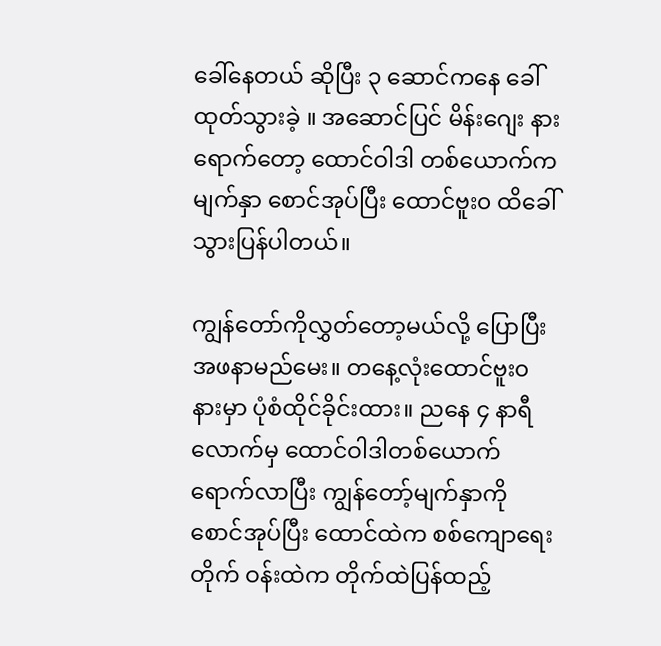ခေါ်နေတယ် ဆိုပြီး ၃ ဆောင်ကနေ ခေါ်ထုတ်သွားခဲ့ ။ အဆောင်ပြင် မိန်းဂျေး နားရောက်တော့ ထောင်ဝါဒါ တစ်ယောက်က မျက်နှာ စောင်အုပ်ပြီး ထောင်ဗူး၀ ထိခေါ်သွားပြန်ပါတယ်။

ကျွန်တော်ကိုလွှတ်တော့မယ်လို့ ပြောပြီး အဖနာမည်မေး။ တနေ့လုံးထောင်ဗူး၀ နားမှာ ပုံစံထိုင်ခိုင်းထား။ ညနေ ၄ နာရီလောက်မှ ထောင်ဝါဒါတစ်ယောက်ရောက်လာပြီး ကျွန်တော့်မျက်နှာကို စောင်အုပ်ပြီး ထောင်ထဲက စစ်ကျောရေးတိုက် ဝန်းထဲက တိုက်ထဲပြန်ထည့်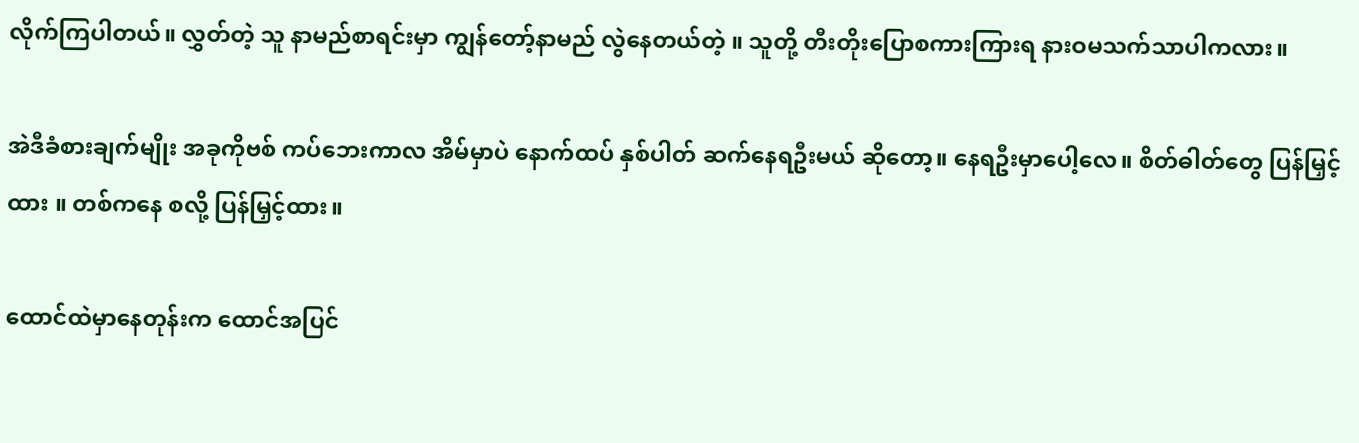လိုက်ကြပါတယ်။ လွှတ်တဲ့ သူ နာမည်စာရင်းမှာ ကျွန်တော့်နာမည် လွဲနေတယ်တဲ့ ။ သူတို့ တီးတိုးပြောစကားကြားရ နားဝမသက်သာပါကလား။

အဲဒီခံစားချက်မျိုး အခုကိုဗစ် ကပ်ဘေးကာလ အိမ်မှာပဲ နောက်ထပ် နှစ်ပါတ် ဆက်နေရဦးမယ် ဆိုတော့။ နေရဦးမှာပေါ့လေ။ စိတ်ဓါတ်တွေ ပြန်မြှင့်ထား ။ တစ်ကနေ စလို့ ပြန်မြှင့်ထား။

ထောင်ထဲမှာနေတုန်းက ထောင်အပြင်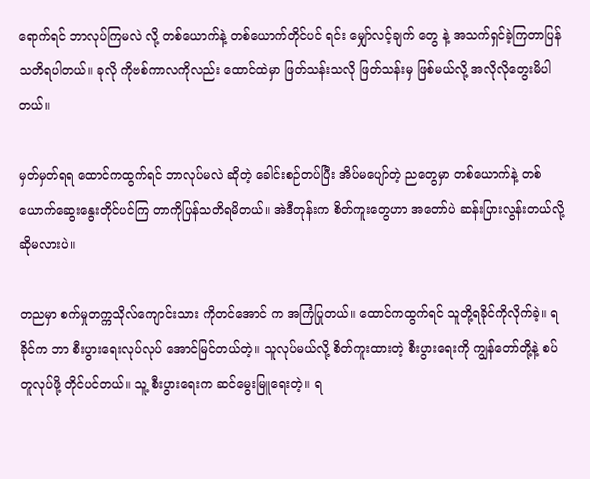ရောက်ရင် ဘာလုပ်ကြမလဲ လို့ တစ်ယောက်နဲ့ တစ်ယောက်တိုင်ပင် ရင်း မျှော်လင့်ချက် တွေ နဲ့ အသက်ရှင်ခဲ့ကြတာပြန်သတိရပါတယ်။ ခုလို ကိုဗစ်ကာလကိုလည်း ထောင်ထဲမှာ ဖြတ်သန်းသလို ဖြတ်သန်းမှ ဖြစ်မယ်လို့ အလိုလိုတွေးမိပါတယ်။

မှတ်မှတ်ရရ ထောင်ကထွက်ရင် ဘာလုပ်မလဲ ဆိုတဲ့ ခေါင်းစဉ်တပ်ပြီး အိပ်မပျော်တဲ့ ညတွေမှာ တစ်ယောက်နဲ့ တစ်ယောက်ဆွေးနွေးတိုင်ပင်ကြ တာကိုပြန်သတိရမိတယ်။ အဲဒီတုန်းက စိတ်ကူးတွေဟာ အတော်ပဲ ဆန်းပြားလွန်းတယ်လို့ ဆိုမလားပဲ။

တညမှာ စက်မှုတက္ကသိုလ်ကျောင်းသား ကိုတင်အောင် က အကြံပြုတယ်။ ထောင်ကထွက်ရင် သူတို့ရခိုင်ကိုလိုက်ခဲ့။ ရခိုင်က ဘာ စီးပွားရေးလုပ်လုပ် အောင်မြင်တယ်တဲ့။ သူလုပ်မယ်လို့ စိတ်ကူးထားတဲ့ စီးပွားရေးကို ကျွန်တော်တို့နဲ့ စပ်တူလုပ်ဖို့ တိုင်ပင်တယ်။ သူ့ စီးပွားရေးက ဆင်မွေးမြူရေးတဲ့။ ရ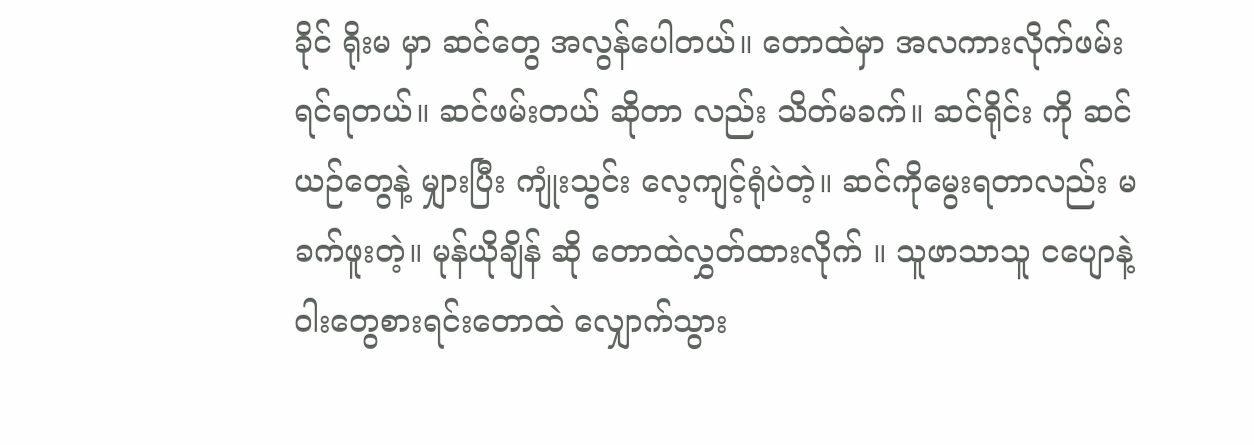ခိုင် ရိုးမ မှာ ဆင်တွေ အလွန်ပေါတယ်။ တောထဲမှာ အလကားလိုက်ဖမ်းရင်ရတယ်။ ဆင်ဖမ်းတယ် ဆိုတာ လည်း သိတ်မခက်။ ဆင်ရိုင်း ကို ဆင်ယဉ်တွေနဲ့ မျှားပြီး ကျုံးသွင်း လေ့ကျင့်ရုံပဲတဲ့။ ဆင်ကိုမွေးရတာလည်း မခက်ဖူးတဲ့။ မုန်ယိုချိန် ဆို တောထဲလွှတ်ထားလိုက် ။ သူဖာသာသူ ငပျောနဲ့ ဝါးတွေစားရင်းတောထဲ လျှောက်သွား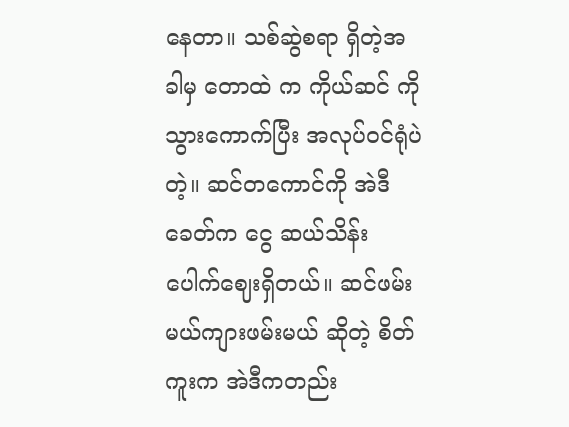နေတာ။ သစ်ဆွဲစရာ ရှိတဲ့အခါမှ တောထဲ က ကိုယ်ဆင် ကို သွားကောက်ပြီး အလုပ်ဝင်ရုံပဲတဲ့။ ဆင်တကောင်ကို အဲဒီခေတ်က ငွေ ဆယ်သိန်းပေါက်ဈေးရှိတယ်။ ဆင်ဖမ်းမယ်ကျားဖမ်းမယ် ဆိုတဲ့ စိတ်ကူးက အဲဒီကတည်း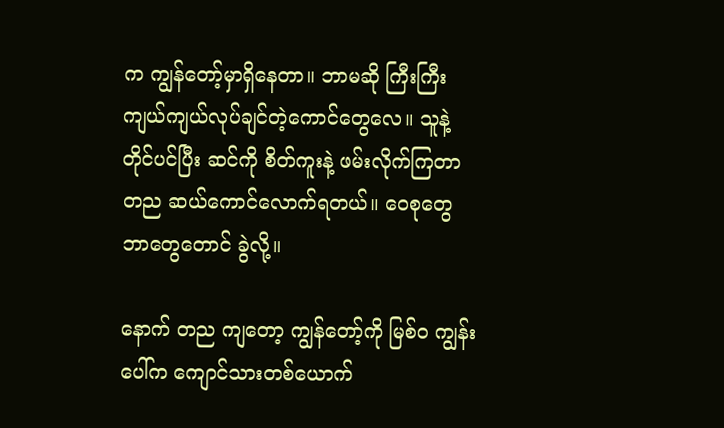က ကျွန်တော့်မှာရှိနေတာ။ ဘာမဆို ကြီးကြီးကျယ်ကျယ်လုပ်ချင်တဲ့ကောင်တွေလေ။ သူနဲ့ တိုင်ပင်ပြီး ဆင်ကို စိတ်ကူးနဲ့ ဖမ်းလိုက်ကြတာ တည ဆယ်ကောင်လောက်ရတယ်။ ဝေစုတွေ ဘာတွေတောင် ခွဲလို့။

နောက် တည ကျတော့ ကျွန်တော့်ကို မြစ်၀ ကျွန်းပေါ်က ကျောင်သားတစ်ယောက်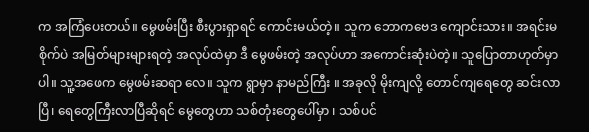က အကြံပေးတယ်။ မွေဖမ်းပြီး စီးပွားရှာရင် ကောင်းမယ်တဲ့။ သူက ဘောကဗေဒ ကျောင်းသား။ အရင်းမစိုက်ပဲ အမြတ်များများရတဲ့ အလုပ်ထဲမှာ ဒီ မွေဖမ်းတဲ့ အလုပ်ဟာ အကောင်းဆုံးပဲတဲ့။ သူပြောတာဟုတ်မှာပါ။ သူ့အဖေက မွေဖမ်းဆရာ လေ။ သူက ရွာမှာ နာမည်ကြီး ။ အခုလို မိုးကျလို့ တောင်ကျရေတွေ ဆင်းလာပြီ၊ ရေတွေကြီးလာပြီဆိုရင် မွေတွေဟာ သစ်တုံးတွေပေါ်မှာ ၊ သစ်ပင်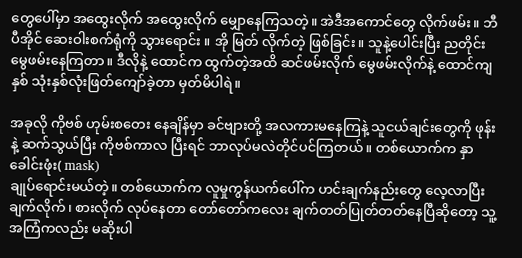တွေပေါ်မှာ အထွေးလိုက် အထွေးလိုက် မျှောနေကြသတဲ့။ အဲဒီအကောင်တွေ လိုက်ဖမ်း။ ဘီပီအိုင် ဆေးဝါးစက်ရုံကို သွားရောင်း ။ အို မြတ် လိုက်တဲ့ ဖြစ်ခြင်း။ သူနဲ့ပေါင်းပြီး ညတိုင်းမွေဖမ်းနေကြတာ။ ဒီလိုနဲ့ ထောင်က ထွက်တဲ့အထိ ဆင်ဖမ်းလိုက် မွေဖမ်းလိုက်နဲ့ ထောင်ကျနှစ် သုံးနှစ်လုံးဖြတ်ကျော်ခဲ့တာ မှတ်မိပါရဲ။

အခုလို ကိုဗစ် ဟုမ်းစတေး နေချိန်မှာ ခင်ဗျားတို့ အလကားမနေကြနဲ့ သူငယ်ချင်းတွေကို ဖုန်းနဲ့ ဆက်သွယ်ပြီး ကိုဗစ်ကာလ ပြီးရင် ဘာလုပ်မလဲတိုင်ပင်ကြတယ်။ တစ်ယောက်က နှာခေါင်းဖုံး( mask)
ချုပ်ရောင်းမယ်တဲ့။ တစ်ယောက်က လူမှုကွန်ယက်ပေါ်က ဟင်းချက်နည်းတွေ လေ့လာပြီး ချက်လိုက်၊ စားလိုက် လုပ်နေတာ တော်တော်ကလေး ချက်တတ်ပြုတ်တတ်နေပြီဆိုတော့ သူ့အကြံကလည်း မဆိုးပါ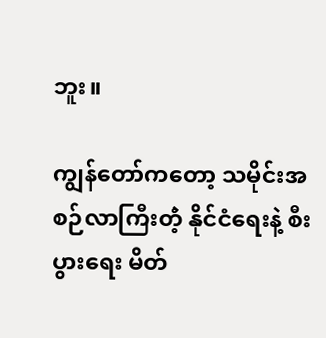ဘူး။

ကျွန်တော်ကတော့ သမိုင်းအစဉ်လာကြီးတဲံ့ နိုင်ငံရေးနဲ့ စီးပွားရေး မိတ်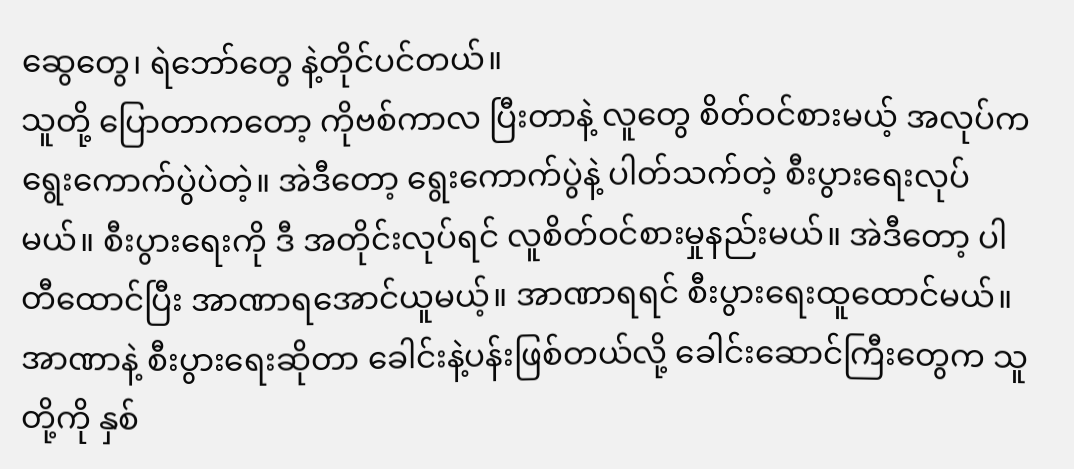ဆွေတွေ၊ ရဲဘော်တွေ နဲ့တိုင်ပင်တယ်။
သူတို့ ပြောတာကတော့ ကိုဗစ်ကာလ ပြီးတာနဲ့ လူတွေ စိတ်ဝင်စားမယ့် အလုပ်က ရွေးကောက်ပွဲပဲတဲ့။ အဲဒီတော့ ရွေးကောက်ပွဲနဲ့ ပါတ်သက်တဲ့ စီးပွားရေးလုပ်မယ်။ စီးပွားရေးကို ဒီ အတိုင်းလုပ်ရင် လူစိတ်ဝင်စားမှုနည်းမယ်။ အဲဒီတော့ ပါတီထောင်ပြီး အာဏာရအောင်ယူမယ့်။ အာဏာရရင် စီးပွားရေးထူထောင်မယ်။ အာဏာနဲ့ စီးပွားရေးဆိုတာ ခေါင်းနဲ့ပန်းဖြစ်တယ်လို့ ခေါင်းဆောင်ကြီးတွေက သူတို့ကို နှစ်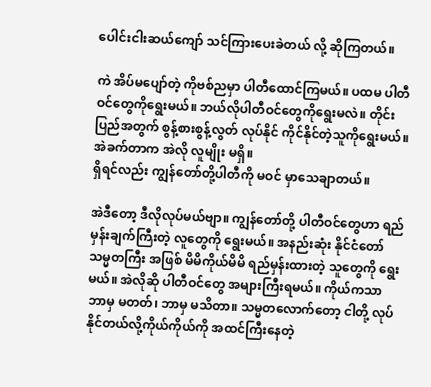ပေါင်းငါးဆယ်ကျော် သင်ကြားပေးခဲတယ် လို့ ဆိုကြတယ်။

ကဲ အိပ်မပျော်တဲ့ ကိုဗစ်ညမှာ ပါတီထောင်ကြမယ်။ ပထမ ပါတီဝင်တွေကိုရွေးမယ်။ ဘယ်လိုပါတီဝင်တွေကိုရွေးမလဲ။ တိုင်းပြည်အတွက် စွန့်စားစွန့်လွတ် လုပ်နိုင် ကိုင်နိုင်တဲ့သူကိုရွေးမယ်။ အဲခက်တာက အဲလို လူမျိုး မရှိ။
ရှိရင်လည်း ကျွန်တော်တို့ပါတီကို မဝင် မှာသေချာတယ်။

အဲဒီတော့ ဒီလိုလုပ်မယ်ဗျာ။ ကျွန်တော်တို့ ပါတီဝင်တွေဟာ ရည်မှန်းချက်ကြီးတဲ့ လူတွေကို ရွေးမယ်။ အနည်းဆုံး နိုင်ငံတော် သမ္မတကြီး အဖြစ် မိမိကိုယ်မိမိ ရည်မှန်းထားတဲ့ သူတွေကို ရွေးမယ်။ အဲလိုဆို ပါတီဝင်တွေ အများကြီးရမယ်။ ကိုယ်ကသာ ဘာမှ မတတ်၊ ဘာမှ မသိတာ။ သမ္မတလောက်တော့ ငါတို့ လုပ်နိုင်တယ်လို့ကိုယ်ကိုယ်ကို အထင်ကြီးနေတဲ့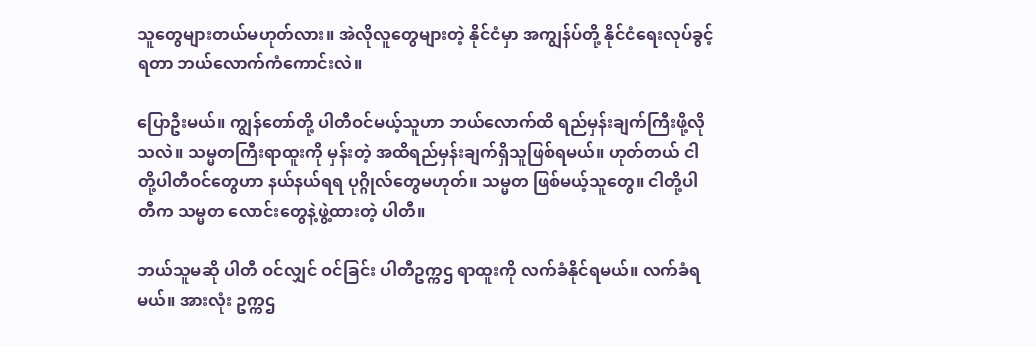သူတွေများတယ်မဟုတ်လား။ အဲလိုလူတွေများတဲ့ နိုင်ငံမှာ အကျွန်ပ်တို့ နိုင်ငံရေးလုပ်ခွင့်ရတာ ဘယ်လောက်ကံကောင်းလဲ။

ပြောဦးမယ်။ ကျွန်တော်တို့ ပါတီဝင်မယ့်သူဟာ ဘယ်လောက်ထိ ရည်မှန်းချက်ကြီးဖို့လိုသလဲ။ သမ္မတကြီးရာထူးကို မှန်းတဲ့ အထိရည်မှန်းချက်ရှိသူဖြစ်ရမယ်။ ဟုတ်တယ် ငါတို့ပါတီဝင်တွေဟာ နယ်နယ်ရရ ပုဂ္ဂိုလ်တွေမဟုတ်။ သမ္မတ ဖြစ်မယ့်သူတွေ။ ငါတို့ပါတီက သမ္မတ လောင်းတွေနဲ့ဖွဲ့ထားတဲ့ ပါတီ။

ဘယ်သူမဆို ပါတီ ဝင်လျှင် ဝင်ခြင်း ပါတီဥက္ကဌ ရာထူးကို လက်ခံနိုင်ရမယ်။ လက်ခံရမယ်။ အားလုံး ဥက္ကဌ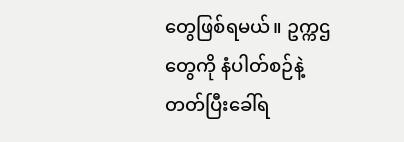တွေဖြစ်ရမယ်။ ဥက္ကဌ တွေကို နံပါတ်စဉ်နဲ့တတ်ပြီးခေါ်ရ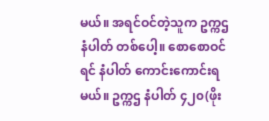မယ်။ အရင်ဝင်တဲ့သူက ဥက္ကဌ နံပါတ် တစ်ပေါ့။ စောစောဝင်ရင် နံပါတ် ကောင်းကောင်းရမယ်။ ဥက္ကဌ နံပါတ် ၄၂၀(ဖိုး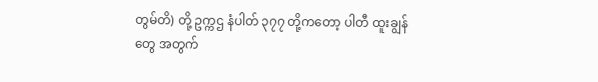တွမ်တိ) တို့ ဥက္ကဌ နံပါတ် ၃၇၇ တို့ကတော့ ပါတီ ထူးချွန်တွေ အတွက်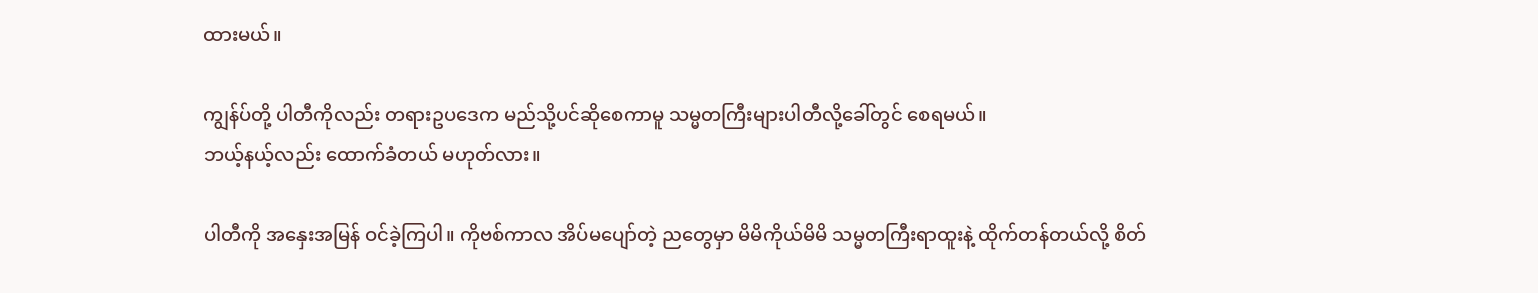ထားမယ်။

ကျွန်ပ်တို့ ပါတီကိုလည်း တရားဥပဒေက မည်သို့ပင်ဆိုစေကာမူ သမ္မတကြီးများပါတီလို့ခေါ်တွင် စေရမယ်။
ဘယ့်နယ့်လည်း ထောက်ခံတယ် မဟုတ်လား။

ပါတီကို အနှေးအမြန် ဝင်ခဲ့ကြပါ။ ကိုဗစ်ကာလ အိပ်မပျော်တဲ့ ညတွေမှာ မိမိကိုယ်မိမိ သမ္မတကြီးရာထူးနဲ့ ထိုက်တန်တယ်လို့ စိတ်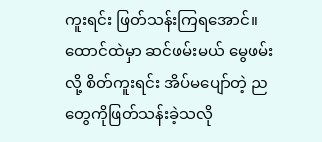ကူးရင်း ဖြတ်သန်းကြရအောင်။ ထောင်ထဲမှာ ဆင်ဖမ်းမယ် မွေဖမ်းလို့ စိတ်ကူးရင်း အိပ်မပျော်တဲ့ ညတွေကိုဖြတ်သန်းခဲ့သလို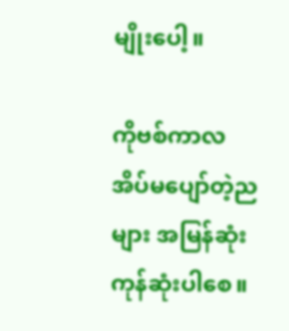မျိုးပေါ့။

ကိုဗစ်ကာလ အိပ်မပျော်တဲ့ညများ အမြန်ဆုံးကုန်ဆုံးပါစေ။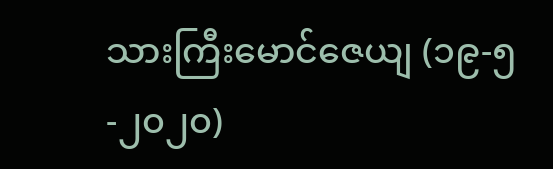သားကြီးမောင်ဇေယျ (၁၉-၅-၂၀၂၀)